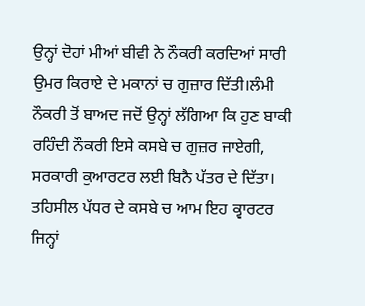ਉਨ੍ਹਾਂ ਦੋਹਾਂ ਮੀਆਂ ਬੀਵੀ ਨੇ ਨੌਕਰੀ ਕਰਦਿਆਂ ਸਾਰੀ ਉਮਰ ਕਿਰਾਏ ਦੇ ਮਕਾਨਾਂ ਚ ਗੁਜ਼ਾਰ ਦਿੱਤੀ।ਲੰਮੀ ਨੌਕਰੀ ਤੋਂ ਬਾਅਦ ਜਦੋਂ ਉਨ੍ਹਾਂ ਲੱਗਿਆ ਕਿ ਹੁਣ ਬਾਕੀ ਰਹਿੰਦੀ ਨੌਕਰੀ ਇਸੇ ਕਸਬੇ ਚ ਗੁਜ਼ਰ ਜਾਏਗੀ, ਸਰਕਾਰੀ ਕੁਆਰਟਰ ਲਈ ਬਿਨੈ ਪੱਤਰ ਦੇ ਦਿੱਤਾ। ਤਹਿਸੀਲ ਪੱਧਰ ਦੇ ਕਸਬੇ ਚ ਆਮ ਇਹ ਕ੍ਵਾਰਟਰ ਜਿਨ੍ਹਾਂ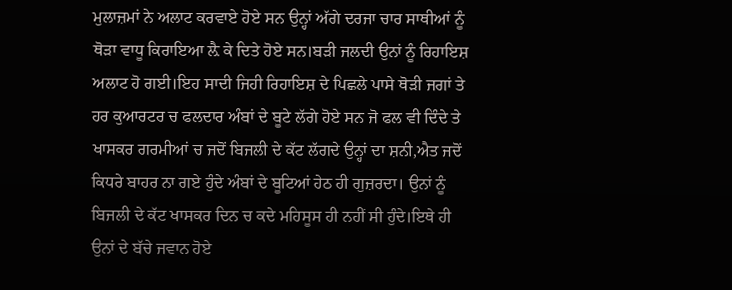ਮੁਲਾਜ਼ਮਾਂ ਨੇ ਅਲਾਟ ਕਰਵਾਏ ਹੋਏ ਸਨ ਉਨ੍ਹਾਂ ਅੱਗੇ ਦਰਜਾ ਚਾਰ ਸਾਥੀਆਂ ਨੂੰ ਥੋੜਾ ਵਾਧੂ ਕਿਰਾਇਆ ਲ਼ੈ ਕੇ ਦਿਤੇ ਹੋਏ ਸਨ।ਬੜੀ ਜਲਦੀ ਉਨਾਂ ਨੂੰ ਰਿਹਾਇਸ਼ ਅਲਾਟ ਹੋ ਗਈ।ਇਹ ਸਾਦੀ ਜਿਹੀ ਰਿਹਾਇਸ਼ ਦੇ ਪਿਛਲੇ ਪਾਸੇ ਥੋੜੀ ਜਗਾਂ ਤੇ ਹਰ ਕੁਆਰਟਰ ਚ ਫਲਦਾਰ ਅੰਬਾਂ ਦੇ ਬੂਟੇ ਲੱਗੇ ਹੋਏ ਸਨ ਜੋ ਫਲ ਵੀ ਦਿੰਦੇ ਤੇ ਖਾਸਕਰ ਗਰਮੀਆਂ ਚ ਜਦੋਂ ਬਿਜਲੀ ਦੇ ਕੱਟ ਲੱਗਦੇ ਉਨ੍ਹਾਂ ਦਾ ਸ਼ਨੀ,ਐਤ ਜਦੋਂ ਕਿਧਰੇ ਬਾਹਰ ਨਾ ਗਏ ਹੁੰਦੇ ਅੰਬਾਂ ਦੇ ਬੂਟਿਆਂ ਹੇਠ ਹੀ ਗੁਜ਼ਰਦਾ। ਉਨਾਂ ਨੂੰ ਬਿਜਲੀ ਦੇ ਕੱਟ ਖਾਸਕਰ ਦਿਨ ਚ ਕਦੇ ਮਹਿਸੂਸ ਹੀ ਨਹੀਂ ਸੀ ਹੁੰਦੇ।ਇਥੇ ਹੀ ਉਨਾਂ ਦੇ ਬੱਚੇ ਜਵਾਨ ਹੋਏ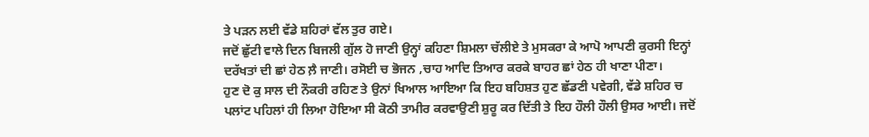ਤੇ ਪੜਨ ਲਈ ਵੱਡੇ ਸ਼ਹਿਰਾਂ ਵੱਲ ਤੁਰ ਗਏ।
ਜਦੋਂ ਛੁੱਟੀ ਵਾਲੇ ਦਿਨ ਬਿਜਲੀ ਗੁੱਲ ਹੋ ਜਾਣੀ ਉਨ੍ਹਾਂ ਕਹਿਣਾ ਸ਼ਿਮਲਾ ਚੱਲੀਏ ਤੇ ਮੁਸਕਰਾ ਕੇ ਆਪੋ ਆਪਣੀ ਕੁਰਸੀ ਇਨ੍ਹਾਂ ਦਰੱਖਤਾਂ ਦੀ ਛਾਂ ਹੇਠ ਲ਼ੈ ਜਾਣੀ। ਰਸੋਈ ਚ ਭੋਜਨ ,ਚਾਹ ਆਦਿ ਤਿਆਰ ਕਰਕੇ ਬਾਹਰ ਛਾਂ ਹੇਠ ਹੀ ਖਾਣਾ ਪੀਣਾ।
ਹੁਣ ਦੋ ਕੁ ਸਾਲ ਦੀ ਨੌਕਰੀ ਰਹਿਣ ਤੇ ਉਨਾਂ ਖਿਆਲ ਆਇਆ ਕਿ ਇਹ ਬਹਿਸ਼ਤ ਹੁਣ ਛੱਡਣੀ ਪਵੇਗੀ, ਵੱਡੇ ਸ਼ਹਿਰ ਚ ਪਲਾਂਟ ਪਹਿਲਾਂ ਹੀ ਲਿਆ ਹੋਇਆ ਸੀ ਕੋਠੀ ਤਾਮੀਰ ਕਰਵਾਉਣੀ ਸ਼ੁਰੂ ਕਰ ਦਿੱਤੀ ਤੇ ਇਹ ਹੌਲੀ ਹੌਲੀ ਉਸਰ ਆਈ। ਜਦੋਂ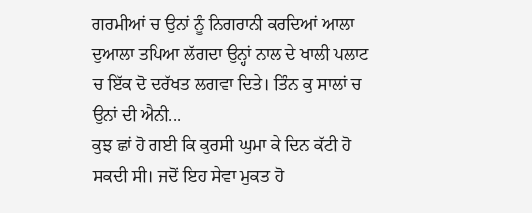ਗਰਮੀਆਂ ਚ ਉਨਾਂ ਨੂੰ ਨਿਗਰਾਨੀ ਕਰਦਿਆਂ ਆਲਾ ਦੁਆਲਾ ਤਪਿਆ ਲੱਗਦਾ ਉਨ੍ਹਾਂ ਨਾਲ ਦੇ ਖਾਲੀ ਪਲਾਟ ਚ ਇੱਕ ਦੋ ਦਰੱਖਤ ਲਗਵਾ ਦਿਤੇ। ਤਿੰਨ ਕੁ ਸਾਲਾਂ ਚ ਉਨਾਂ ਦੀ ਐਨੀ...
ਕੁਝ ਛਾਂ ਹੋ ਗਈ ਕਿ ਕੁਰਸੀ ਘੁਮਾ ਕੇ ਦਿਨ ਕੱਟੀ ਹੋ ਸਕਦੀ ਸੀ। ਜਦੋਂ ਇਹ ਸੇਵਾ ਮੁਕਤ ਹੋ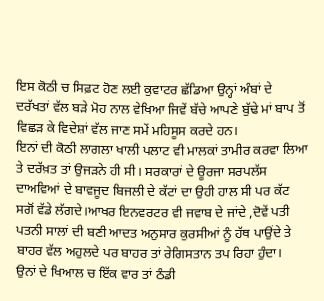ਇਸ ਕੋਠੀ ਚ ਸਿਫ਼ਟ ਹੋਣ ਲਈ ਕੁਵਾਟਰ ਛੱਡਿਆ ਉਨ੍ਹਾਂ ਅੰਬਾਂ ਦੇ ਦਰੱਖਤਾਂ ਵੱਲ ਬੜੇ ਮੋਹ ਨਾਲ ਵੇਖਿਆ ਜਿਵੇਂ ਬੱਚੇ ਆਪਣੇ ਬੁੱਢੇ ਮਾਂ ਬਾਪ ਤੋਂ ਵਿਛੜ ਕੇ ਵਿਦੇਸ਼ਾਂ ਵੱਲ ਜਾਣ ਸਮੇਂ ਮਹਿਸੂਸ ਕਰਦੇ ਹਨ।
ਇਨਾਂ ਦੀ ਕੋਠੀ ਲਾਗਲਾ ਖਾਲੀ ਪਲਾਟ ਵੀ ਮਾਲਕਾਂ ਤਾਮੀਰ ਕਰਵਾ ਲਿਆ ਤੇ ਦਰੱਖ਼ਤ ਤਾਂ ਉਜੜਨੇ ਹੀ ਸੀ। ਸਰਕਾਰਾਂ ਦੇ ਊਰਜਾ ਸਰਪਲੱਸ ਦਾਅਵਿਆਂ ਦੇ ਬਾਵਜੂਦ ਬਿਜਲੀ ਦੇ ਕੱਟਾਂ ਦਾ ਉਹੀ ਹਾਲ ਸੀ ਪਰ ਕੱਟ ਸਗੋਂ ਵੱਡੇ ਲੱਗਦੇ।ਆਖਰ ਇਨਵਰਟਰ ਵੀ ਜਵਾਬ ਦੇ ਜਾਂਦੇ ,ਦੋਵੇਂ ਪਤੀ ਪਤਨੀ ਸਾਲਾਂ ਦੀ ਬਣੀ ਆਦਤ ਅਨੁਸਾਰ ਕੁਰਸੀਆਂ ਨੂੰ ਹੱਥ ਪਾਉਂਦੇ ਤੇ ਬਾਹਰ ਵੱਲ ਅਹੁਲਦੇ ਪਰ ਬਾਹਰ ਤਾਂ ਰੇਗਿਸਤਾਨ ਤਪ ਰਿਹਾ ਹੁੰਦਾ।
ਉਨਾਂ ਦੇ ਖਿਆਲ ਚ ਇੱਕ ਵਾਰ ਤਾਂ ਠੰਡੀ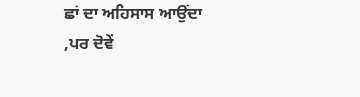ਛਾਂ ਦਾ ਅਹਿਸਾਸ ਆਉਂਦਾ ,ਪਰ ਦੋਵੇਂ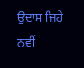ਉਦਾਸ ਜਿਹੇ ਨਵੀਂ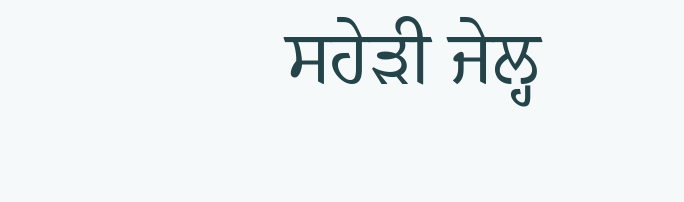ਸਹੇੜੀ ਜੇਲ੍ਹ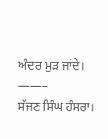ਅੰਦਰ ਮੁੜ ਜਾਂਦੇ।
——–
ਸੱਜਣ ਸਿੰਘ ਹੰਸਰਾ।